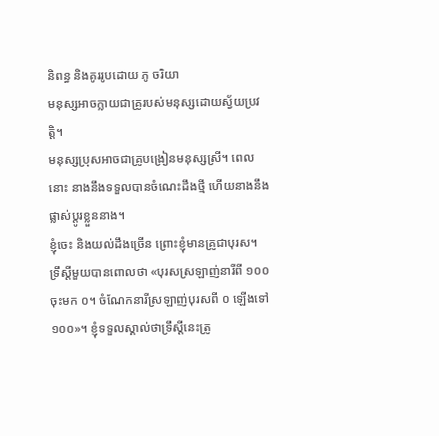និពន្ធ និងគូររូបដោយ ភូ ចរិយា
មនុស្សអាចក្លាយជាគ្រូរបស់មនុស្សដោយស្វ័យប្រវត្តិ។
មនុស្សប្រុសអាចជាគ្រូបង្រៀនមនុស្សស្រី។ ពេលនោះ នាងនឹងទទួលបានចំណេះដឹងថ្មី ហើយនាងនឹងផ្លាស់ប្តូរខ្លួននាង។
ខ្ញុំចេះ និងយល់ដឹងច្រើន ព្រោះខ្ញុំមានគ្រូជាបុរស។
ទ្រឹស្តីមួយបានពោលថា «បុរសស្រឡាញ់នារីពី ១០០ ចុះមក ០។ ចំណែកនារីស្រឡាញ់បុរសពី ០ ឡើងទៅ ១០០»។ ខ្ញុំទទួលស្គាល់ថាទ្រឹស្តីនេះត្រូ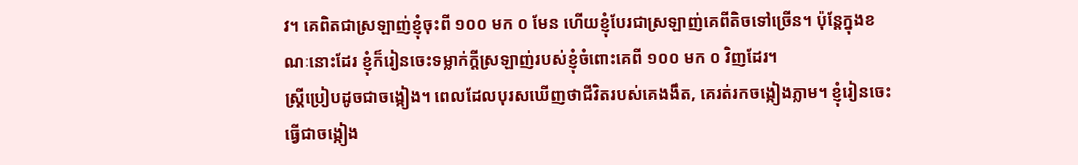វ។ គេពិតជាស្រឡាញ់ខ្ញុំចុះពី ១០០ មក ០ មែន ហើយខ្ញុំបែរជាស្រឡាញ់គេពីតិចទៅច្រើន។ ប៉ុន្តែក្នុងខណៈនោះដែរ ខ្ញុំក៏រៀនចេះទម្លាក់ក្តីស្រឡាញ់របស់ខ្ញុំចំពោះគេពី ១០០ មក ០ វិញដែរ។
ស្ត្រីប្រៀបដូចជាចង្កៀង។ ពេលដែលបុរសឃើញថាជីវិតរបស់គេងងឹត, គេរត់រកចង្កៀងភ្លាម។ ខ្ញុំរៀនចេះធ្វើជាចង្កៀង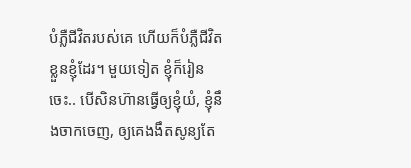បំភ្លឺជីវិតរបស់គេ ហើយក៏បំភ្លឺជីវិតខ្លួនខ្ញុំដែរ។ មួយទៀត ខ្ញុំក៏រៀនចេះ.. បើសិនហ៊ានធ្វើឲ្យខ្ញុំយំ, ខ្ញុំនឹងចាកចេញ, ឲ្យគេងងឹតសូន្យតែ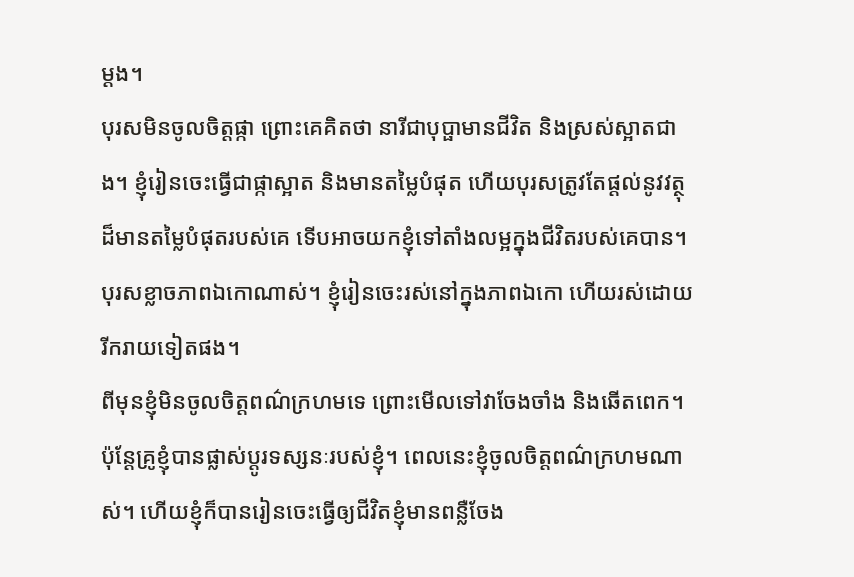ម្តង។
បុរសមិនចូលចិត្តផ្កា ព្រោះគេគិតថា នារីជាបុប្ផាមានជីវិត និងស្រស់ស្អាតជាង។ ខ្ញុំរៀនចេះធ្វើជាផ្កាស្អាត និងមានតម្លៃបំផុត ហើយបុរសត្រូវតែផ្តល់នូវវត្ថុដ៏មានតម្លៃបំផុតរបស់គេ ទើបអាចយកខ្ញុំទៅតាំងលម្អក្នុងជីវិតរបស់គេបាន។
បុរសខ្លាចភាពឯកោណាស់។ ខ្ញុំរៀនចេះរស់នៅក្នុងភាពឯកោ ហើយរស់ដោយរីករាយទៀតផង។
ពីមុនខ្ញុំមិនចូលចិត្តពណ៌ក្រហមទេ ព្រោះមើលទៅវាចែងចាំង និងឆើតពេក។ ប៉ុន្តែគ្រូខ្ញុំបានផ្លាស់ប្តូរទស្សនៈរបស់ខ្ញុំ។ ពេលនេះខ្ញុំចូលចិត្តពណ៌ក្រហមណាស់។ ហើយខ្ញុំក៏បានរៀនចេះធ្វើឲ្យជីវិតខ្ញុំមានពន្លឺចែង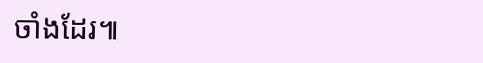ចាំងដែរ៕